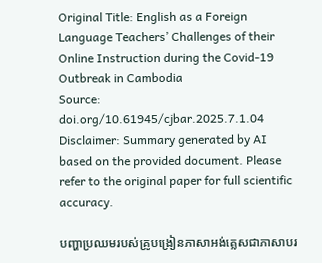Original Title: English as a Foreign Language Teachers’ Challenges of their Online Instruction during the Covid-19 Outbreak in Cambodia
Source: doi.org/10.61945/cjbar.2025.7.1.04
Disclaimer: Summary generated by AI based on the provided document. Please refer to the original paper for full scientific accuracy.

បញ្ហាប្រឈមរបស់គ្រូបង្រៀនភាសាអង់គ្លេសជាភាសាបរ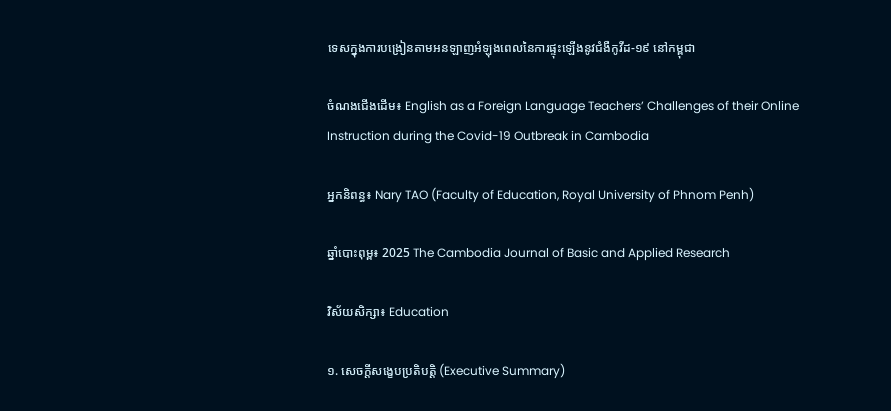ទេសក្នុងការបង្រៀនតាមអនឡាញអំឡុងពេលនៃការផ្ទុះឡើងនូវជំងឺកូវីដ-១៩ នៅកម្ពុជា

ចំណងជើងដើម៖ English as a Foreign Language Teachers’ Challenges of their Online Instruction during the Covid-19 Outbreak in Cambodia

អ្នកនិពន្ធ៖ Nary TAO (Faculty of Education, Royal University of Phnom Penh)

ឆ្នាំបោះពុម្ព៖ 2025 The Cambodia Journal of Basic and Applied Research

វិស័យសិក្សា៖ Education

១. សេចក្តីសង្ខេបប្រតិបត្តិ (Executive Summary)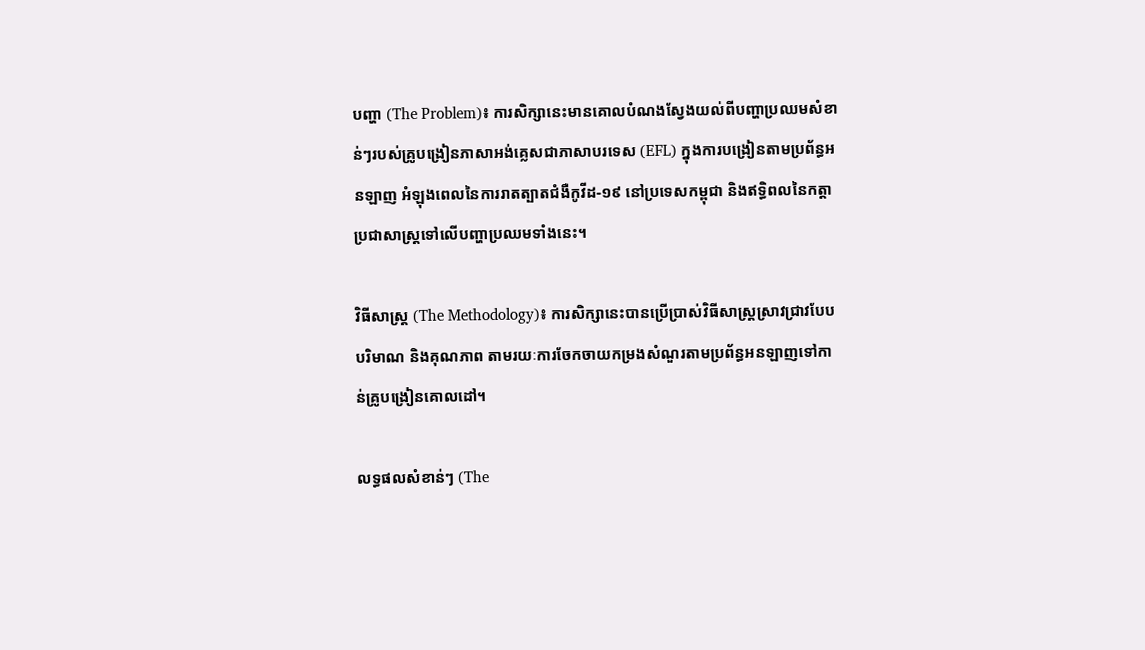បញ្ហា (The Problem)៖ ការសិក្សានេះមានគោលបំណងស្វែងយល់ពីបញ្ហាប្រឈមសំខាន់ៗរបស់គ្រូបង្រៀនភាសាអង់គ្លេសជាភាសាបរទេស (EFL) ក្នុងការបង្រៀនតាមប្រព័ន្ធអនឡាញ អំឡុងពេលនៃការរាតត្បាតជំងឺកូវីដ-១៩ នៅប្រទេសកម្ពុជា និងឥទ្ធិពលនៃកត្តាប្រជាសាស្ត្រទៅលើបញ្ហាប្រឈមទាំងនេះ។

វិធីសាស្ត្រ (The Methodology)៖ ការសិក្សានេះបានប្រើប្រាស់វិធីសាស្ត្រស្រាវជ្រាវបែបបរិមាណ និងគុណភាព តាមរយៈការចែកចាយកម្រងសំណួរតាមប្រព័ន្ធអនឡាញទៅកាន់គ្រូបង្រៀនគោលដៅ។

លទ្ធផលសំខាន់ៗ (The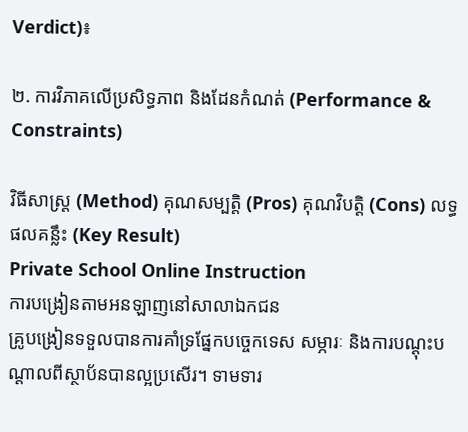Verdict)៖

២. ការវិភាគលើប្រសិទ្ធភាព និងដែនកំណត់ (Performance & Constraints)

វិធីសាស្ត្រ (Method) គុណសម្បត្តិ (Pros) គុណវិបត្តិ (Cons) លទ្ធផលគន្លឹះ (Key Result)
Private School Online Instruction
ការបង្រៀនតាមអនឡាញនៅសាលាឯកជន
គ្រូបង្រៀនទទួលបានការគាំទ្រផ្នែកបច្ចេកទេស សម្ភារៈ និងការបណ្តុះបណ្តាលពីស្ថាប័នបានល្អប្រសើរ។ ទាមទារ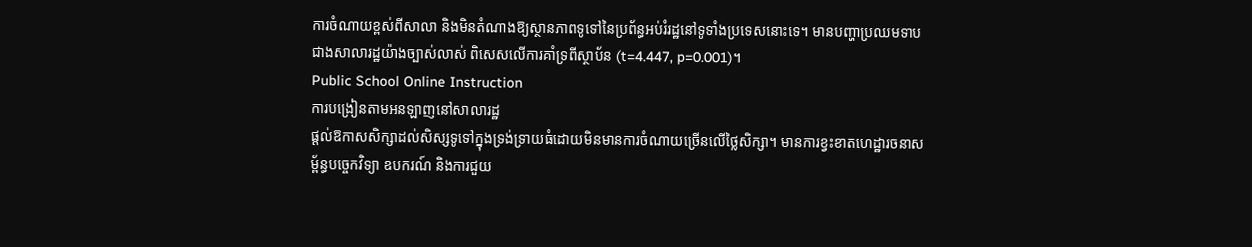ការចំណាយខ្ពស់ពីសាលា និងមិនតំណាងឱ្យស្ថានភាពទូទៅនៃប្រព័ន្ធអប់រំរដ្ឋនៅទូទាំងប្រទេសនោះទេ។ មានបញ្ហាប្រឈមទាបជាងសាលារដ្ឋយ៉ាងច្បាស់លាស់ ពិសេសលើការគាំទ្រពីស្ថាប័ន (t=4.447, p=0.001)។
Public School Online Instruction
ការបង្រៀនតាមអនឡាញនៅសាលារដ្ឋ
ផ្តល់ឱកាសសិក្សាដល់សិស្សទូទៅក្នុងទ្រង់ទ្រាយធំដោយមិនមានការចំណាយច្រើនលើថ្លៃសិក្សា។ មានការខ្វះខាតហេដ្ឋារចនាសម្ព័ន្ធបច្ចេកវិទ្យា ឧបករណ៍ និងការជួយ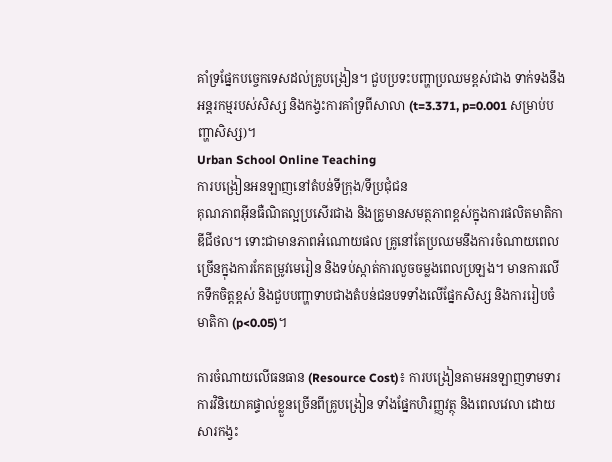គាំទ្រផ្នែកបច្ចេកទេសដល់គ្រូបង្រៀន។ ជួបប្រទះបញ្ហាប្រឈមខ្ពស់ជាង ទាក់ទងនឹងអន្តរកម្មរបស់សិស្ស និងកង្វះការគាំទ្រពីសាលា (t=3.371, p=0.001 សម្រាប់បញ្ហាសិស្ស)។
Urban School Online Teaching
ការបង្រៀនអនឡាញនៅតំបន់ទីក្រុង/ទីប្រជុំជន
គុណភាពអ៊ីនធឺណិតល្អប្រសើរជាង និងគ្រូមានសមត្ថភាពខ្ពស់ក្នុងការផលិតមាតិកាឌីជីថល។ ទោះជាមានភាពអំណោយផល គ្រូនៅតែប្រឈមនឹងការចំណាយពេលច្រើនក្នុងការកែតម្រូវមេរៀន និងទប់ស្កាត់ការលួចចម្លងពេលប្រឡង។ មានការលើកទឹកចិត្តខ្ពស់ និងជួបបញ្ហាទាបជាងតំបន់ជនបទទាំងលើផ្នែកសិស្ស និងការរៀបចំមាតិកា (p<0.05)។

ការចំណាយលើធនធាន (Resource Cost)៖ ការបង្រៀនតាមអនឡាញទាមទារការវិនិយោគផ្ទាល់ខ្លួនច្រើនពីគ្រូបង្រៀន ទាំងផ្នែកហិរញ្ញវត្ថុ និងពេលវេលា ដោយសារកង្វះ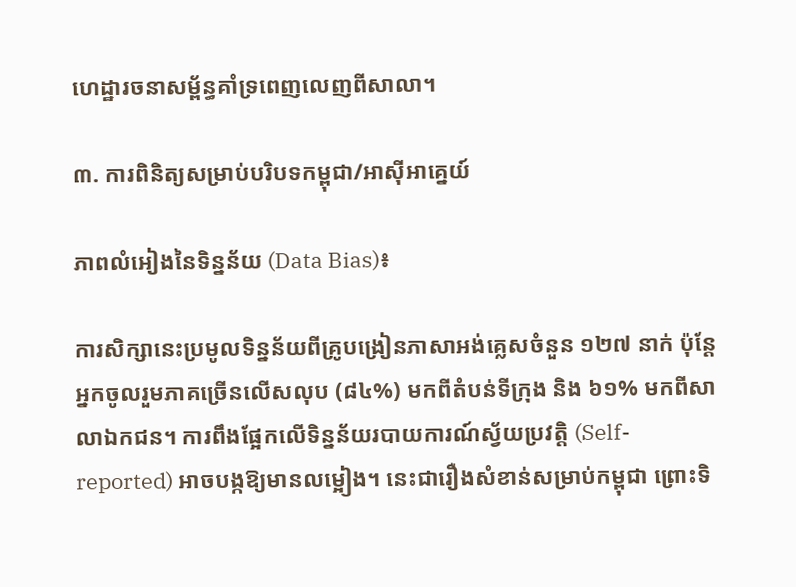ហេដ្ឋារចនាសម្ព័ន្ធគាំទ្រពេញលេញពីសាលា។

៣. ការពិនិត្យសម្រាប់បរិបទកម្ពុជា/អាស៊ីអាគ្នេយ៍

ភាពលំអៀងនៃទិន្នន័យ (Data Bias)៖

ការសិក្សានេះប្រមូលទិន្នន័យពីគ្រូបង្រៀនភាសាអង់គ្លេសចំនួន ១២៧ នាក់ ប៉ុន្តែអ្នកចូលរួមភាគច្រើនលើសលុប (៨៤%) មកពីតំបន់ទីក្រុង និង ៦១% មកពីសាលាឯកជន។ ការពឹងផ្អែកលើទិន្នន័យរបាយការណ៍ស្វ័យប្រវត្តិ (Self-reported) អាចបង្កឱ្យមានលម្អៀង។ នេះជារឿងសំខាន់សម្រាប់កម្ពុជា ព្រោះទិ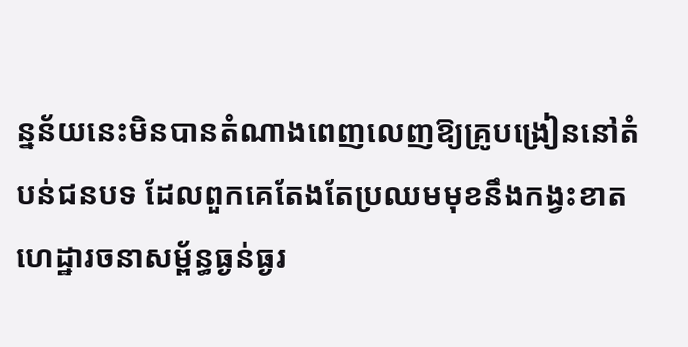ន្នន័យនេះមិនបានតំណាងពេញលេញឱ្យគ្រូបង្រៀននៅតំបន់ជនបទ ដែលពួកគេតែងតែប្រឈមមុខនឹងកង្វះខាតហេដ្ឋារចនាសម្ព័ន្ធធ្ងន់ធ្ងរ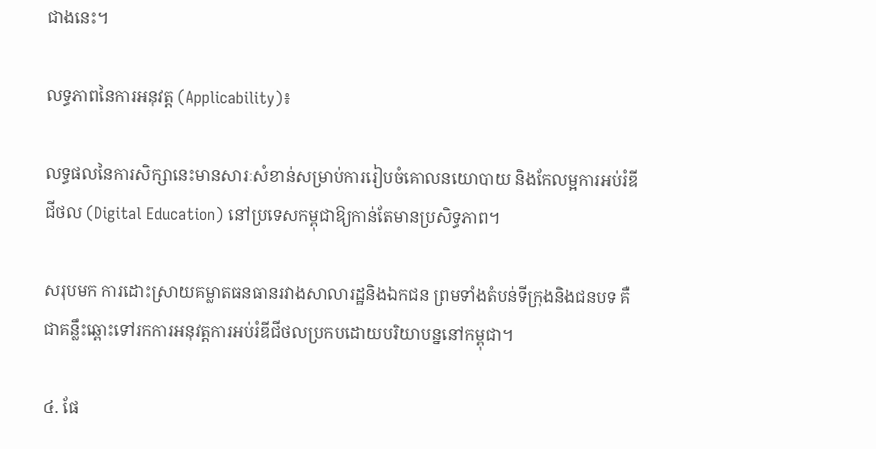ជាងនេះ។

លទ្ធភាពនៃការអនុវត្ត (Applicability)៖

លទ្ធផលនៃការសិក្សានេះមានសារៈសំខាន់សម្រាប់ការរៀបចំគោលនយោបាយ និងកែលម្អការអប់រំឌីជីថល (Digital Education) នៅប្រទេសកម្ពុជាឱ្យកាន់តែមានប្រសិទ្ធភាព។

សរុបមក ការដោះស្រាយគម្លាតធនធានរវាងសាលារដ្ឋនិងឯកជន ព្រមទាំងតំបន់ទីក្រុងនិងជនបទ គឺជាគន្លឹះឆ្ពោះទៅរកការអនុវត្តការអប់រំឌីជីថលប្រកបដោយបរិយាបន្ននៅកម្ពុជា។

៤. ផែ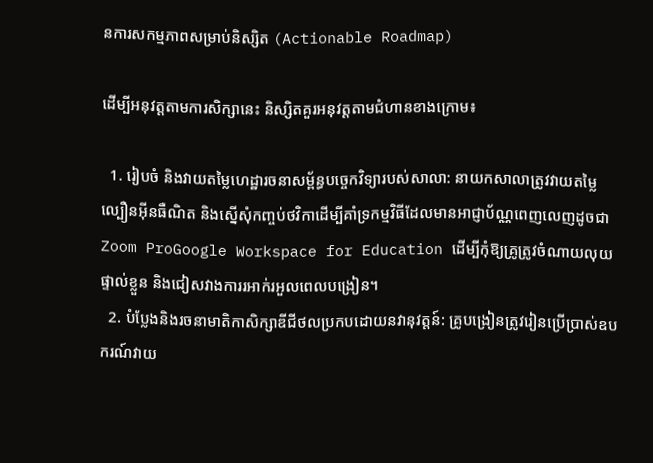នការសកម្មភាពសម្រាប់និស្សិត (Actionable Roadmap)

ដើម្បីអនុវត្តតាមការសិក្សានេះ និស្សិតគួរអនុវត្តតាមជំហានខាងក្រោម៖

  1. រៀបចំ និងវាយតម្លៃហេដ្ឋារចនាសម្ព័ន្ធបច្ចេកវិទ្យារបស់សាលា: នាយកសាលាត្រូវវាយតម្លៃល្បឿនអ៊ីនធឺណិត និងស្នើសុំកញ្ចប់ថវិកាដើម្បីគាំទ្រកម្មវិធីដែលមានអាជ្ញាប័ណ្ណពេញលេញដូចជា Zoom ProGoogle Workspace for Education ដើម្បីកុំឱ្យគ្រូត្រូវចំណាយលុយផ្ទាល់ខ្លួន និងជៀសវាងការរអាក់រអួលពេលបង្រៀន។
  2. បំប្លែងនិងរចនាមាតិកាសិក្សាឌីជីថលប្រកបដោយនវានុវត្តន៍: គ្រូបង្រៀនត្រូវរៀនប្រើប្រាស់ឧបករណ៍វាយ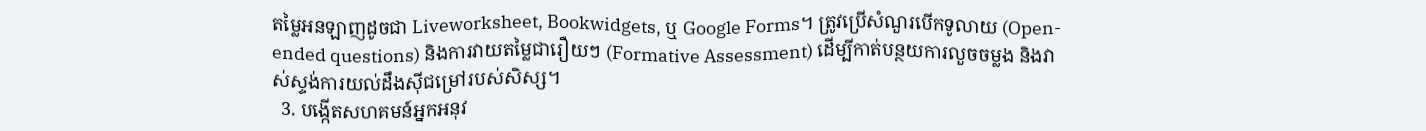តម្លៃអនឡាញដូចជា Liveworksheet, Bookwidgets, ឬ Google Forms។ ត្រូវប្រើសំណួរបើកទូលាយ (Open-ended questions) និងការវាយតម្លៃជារឿយៗ (Formative Assessment) ដើម្បីកាត់បន្ថយការលួចចម្លង និងវាស់ស្ទង់ការយល់ដឹងស៊ីជម្រៅរបស់សិស្ស។
  3. បង្កើតសហគមន៍អ្នកអនុវ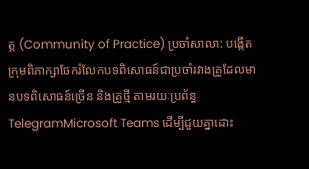ត្ត (Community of Practice) ប្រចាំសាលា: បង្កើតក្រុមពិភាក្សាចែករំលែកបទពិសោធន៍ជាប្រចាំរវាងគ្រូដែលមានបទពិសោធន៍ច្រើន និងគ្រូថ្មី តាមរយៈប្រព័ន្ធ TelegramMicrosoft Teams ដើម្បីជួយគ្នាដោះ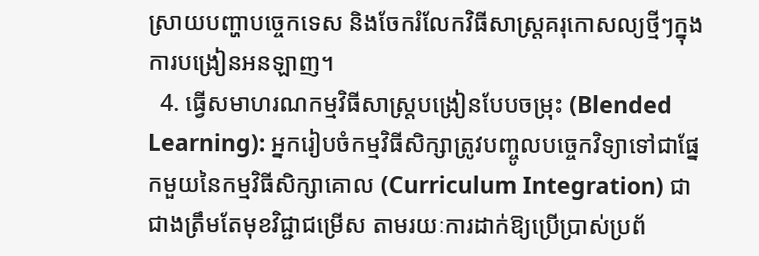ស្រាយបញ្ហាបច្ចេកទេស និងចែករំលែកវិធីសាស្ត្រគរុកោសល្យថ្មីៗក្នុងការបង្រៀនអនឡាញ។
  4. ធ្វើសមាហរណកម្មវិធីសាស្ត្របង្រៀនបែបចម្រុះ (Blended Learning): អ្នករៀបចំកម្មវិធីសិក្សាត្រូវបញ្ចូលបច្ចេកវិទ្យាទៅជាផ្នែកមួយនៃកម្មវិធីសិក្សាគោល (Curriculum Integration) ជាជាងត្រឹមតែមុខវិជ្ជាជម្រើស តាមរយៈការដាក់ឱ្យប្រើប្រាស់ប្រព័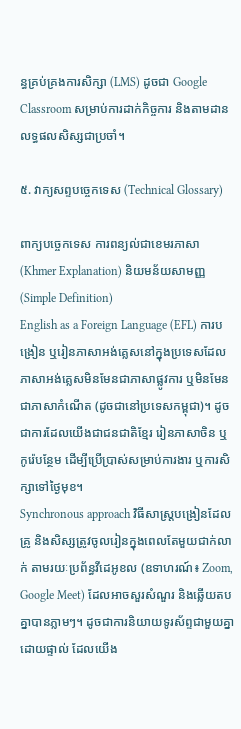ន្ធគ្រប់គ្រងការសិក្សា (LMS) ដូចជា Google Classroom សម្រាប់ការដាក់កិច្ចការ និងតាមដានលទ្ធផលសិស្សជាប្រចាំ។

៥. វាក្យសព្ទបច្ចេកទេស (Technical Glossary)

ពាក្យបច្ចេកទេស ការពន្យល់ជាខេមរភាសា (Khmer Explanation) និយមន័យសាមញ្ញ (Simple Definition)
English as a Foreign Language (EFL) ការបង្រៀន ឬរៀនភាសាអង់គ្លេសនៅក្នុងប្រទេសដែលភាសាអង់គ្លេសមិនមែនជាភាសាផ្លូវការ ឬមិនមែនជាភាសាកំណើត (ដូចជានៅប្រទេសកម្ពុជា)។ ដូចជាការដែលយើងជាជនជាតិខ្មែរ រៀនភាសាចិន ឬកូរ៉េបន្ថែម ដើម្បីប្រើប្រាស់សម្រាប់ការងារ ឬការសិក្សាទៅថ្ងៃមុខ។
Synchronous approach វិធីសាស្ត្របង្រៀនដែលគ្រូ និងសិស្សត្រូវចូលរៀនក្នុងពេលតែមួយជាក់លាក់ តាមរយៈប្រព័ន្ធវីដេអូខល (ឧទាហរណ៍៖ Zoom, Google Meet) ដែលអាចសួរសំណួរ និងឆ្លើយតបគ្នាបានភ្លាមៗ។ ដូចជាការនិយាយទូរស័ព្ទជាមួយគ្នាដោយផ្ទាល់ ដែលយើង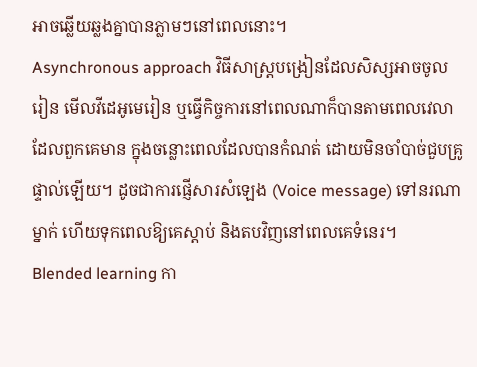អាចឆ្លើយឆ្លងគ្នាបានភ្លាមៗនៅពេលនោះ។
Asynchronous approach វិធីសាស្ត្របង្រៀនដែលសិស្សអាចចូលរៀន មើលវីដេអូមេរៀន ឬធ្វើកិច្ចការនៅពេលណាក៏បានតាមពេលវេលាដែលពួកគេមាន ក្នុងចន្លោះពេលដែលបានកំណត់ ដោយមិនចាំបាច់ជួបគ្រូផ្ទាល់ឡើយ។ ដូចជាការផ្ញើសារសំឡេង (Voice message) ទៅនរណាម្នាក់ ហើយទុកពេលឱ្យគេស្តាប់ និងតបវិញនៅពេលគេទំនេរ។
Blended learning កា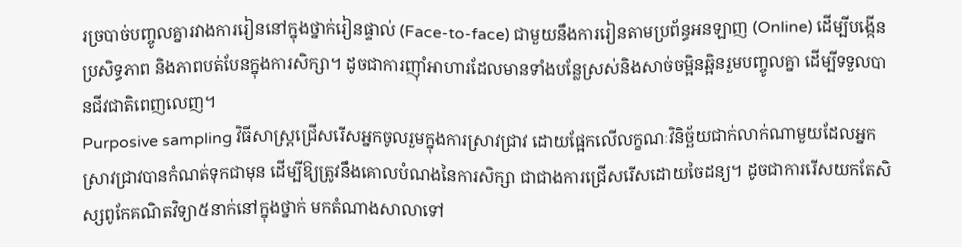រច្របាច់បញ្ចូលគ្នារវាងការរៀននៅក្នុងថ្នាក់រៀនផ្ទាល់ (Face-to-face) ជាមួយនឹងការរៀនតាមប្រព័ន្ធអនឡាញ (Online) ដើម្បីបង្កើនប្រសិទ្ធភាព និងភាពបត់បែនក្នុងការសិក្សា។ ដូចជាការញ៉ាំអាហារដែលមានទាំងបន្លែស្រស់និងសាច់ចម្អិនឆ្អិនរួមបញ្ចូលគ្នា ដើម្បីទទួលបានជីវជាតិពេញលេញ។
Purposive sampling វិធីសាស្ត្រជ្រើសរើសអ្នកចូលរួមក្នុងការស្រាវជ្រាវ ដោយផ្អែកលើលក្ខណៈវិនិច្ឆ័យជាក់លាក់ណាមួយដែលអ្នកស្រាវជ្រាវបានកំណត់ទុកជាមុន ដើម្បីឱ្យត្រូវនឹងគោលបំណងនៃការសិក្សា ជាជាងការជ្រើសរើសដោយចៃដន្យ។ ដូចជាការរើសយកតែសិស្សពូកែគណិតវិទ្យា៥នាក់នៅក្នុងថ្នាក់ មកតំណាងសាលាទៅ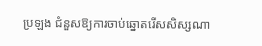ប្រឡង ជំនួសឱ្យការចាប់ឆ្នោតរើសសិស្សណា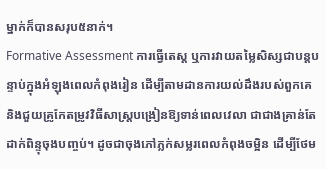ម្នាក់ក៏បានសរុប៥នាក់។
Formative Assessment ការធ្វើតេស្ត ឬការវាយតម្លៃសិស្សជាបន្តបន្ទាប់ក្នុងអំឡុងពេលកំពុងរៀន ដើម្បីតាមដានការយល់ដឹងរបស់ពួកគេ និងជួយគ្រូកែតម្រូវវិធីសាស្ត្របង្រៀនឱ្យទាន់ពេលវេលា ជាជាងគ្រាន់តែដាក់ពិន្ទុចុងបញ្ចប់។ ដូចជាចុងភៅភ្លក់សម្លរពេលកំពុងចម្អិន ដើម្បីថែម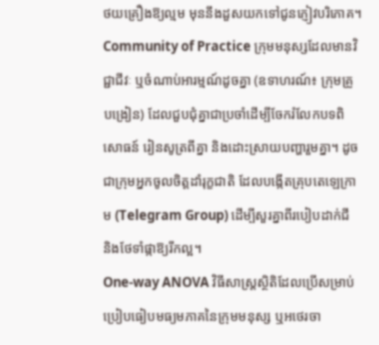ថយគ្រឿងឱ្យល្មម មុននឹងដួសយកទៅជូនភ្ញៀវបរិភោគ។
Community of Practice ក្រុមមនុស្សដែលមានវិជ្ជាជីវៈ ឬចំណាប់អារម្មណ៍ដូចគ្នា (ឧទាហរណ៍៖ ក្រុមគ្រូបង្រៀន) ដែលជួបជុំគ្នាជាប្រចាំដើម្បីចែករំលែកបទពិសោធន៍ រៀនសូត្រពីគ្នា និងដោះស្រាយបញ្ហារួមគ្នា។ ដូចជាក្រុមអ្នកចូលចិត្តដាំរុក្ខជាតិ ដែលបង្កើតគ្រុបតេឡេក្រាម (Telegram Group) ដើម្បីសួរគ្នាពីរបៀបដាក់ជី និងថែទាំផ្កាឱ្យរីកល្អ។
One-way ANOVA វិធីសាស្ត្រស្ថិតិដែលប្រើសម្រាប់ប្រៀបធៀបមធ្យមភាគនៃក្រុមមនុស្ស ឬអថេរចា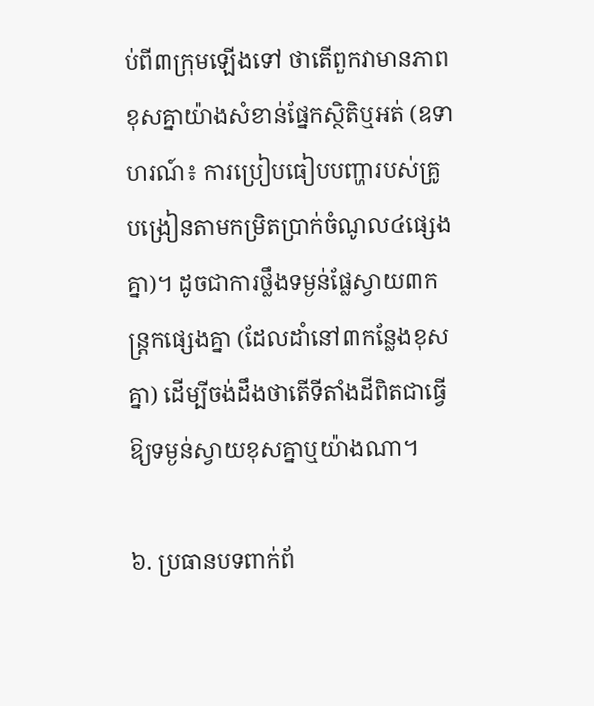ប់ពី៣ក្រុមឡើងទៅ ថាតើពួកវាមានភាពខុសគ្នាយ៉ាងសំខាន់ផ្នែកស្ថិតិឬអត់ (ឧទាហរណ៍៖ ការប្រៀបធៀបបញ្ហារបស់គ្រូបង្រៀនតាមកម្រិតប្រាក់ចំណូល៤ផ្សេងគ្នា)។ ដូចជាការថ្លឹងទម្ងន់ផ្លែស្វាយ៣កន្ត្រកផ្សេងគ្នា (ដែលដាំនៅ៣កន្លែងខុសគ្នា) ដើម្បីចង់ដឹងថាតើទីតាំងដីពិតជាធ្វើឱ្យទម្ងន់ស្វាយខុសគ្នាឬយ៉ាងណា។

៦. ប្រធានបទពាក់ព័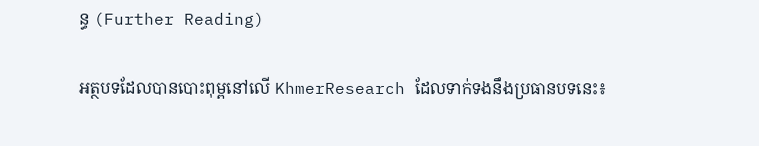ន្ធ (Further Reading)

អត្ថបទដែលបានបោះពុម្ពនៅលើ KhmerResearch ដែលទាក់ទងនឹងប្រធានបទនេះ៖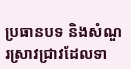ប្រធានបទ និងសំណួរស្រាវជ្រាវដែលទា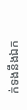ក់ទងនឹងឯក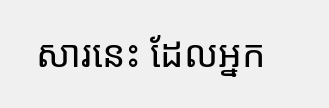សារនេះ ដែលអ្នក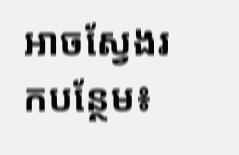អាចស្វែងរកបន្ថែម៖